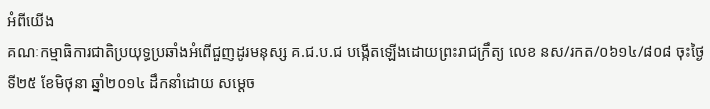អំពីយើង
គណៈកម្មាធិការជាតិប្រយុទ្ធប្រឆាំងអំពើជួញដូរមនុស្ស គ.ជ.ប.ជ បង្កើតឡើងដោយព្រះរាជក្រឹត្យ លេខ នស/រកត/០៦១៤/៨០៨ ចុះថ្ងៃទី២៥ ខែមិថុនា ឆ្នាំ២០១៤ ដឹកនាំដោយ សម្តេច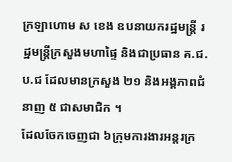ក្រឡាហោម ស ខេង ឧបនាយករដ្ឋមន្រ្តី រដ្ឋមន្រ្តីក្រសួងមហាផ្ទៃ និងជាប្រធាន គ.ជ.ប.ជ ដែលមានក្រសួង ២១ និងអង្គភាពជំនាញ ៥ ជាសមាជិក ។
ដែលចែកចេញជា ៦ក្រុមការងារអន្តរក្រ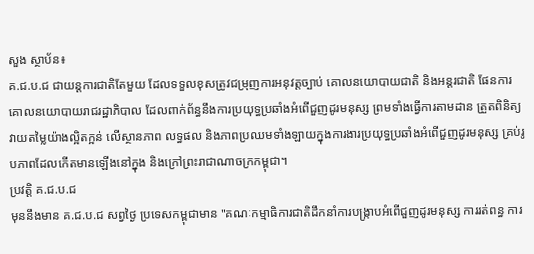សួង ស្ថាប័ន៖
គ.ជ.ប.ជ ជាយន្តការជាតិតែមួយ ដែលទទួលខុសត្រូវជម្រុញការអនុវត្តច្បាប់ គោលនយោបាយជាតិ និងអន្តរជាតិ ផែនការ គោលនយោបាយរាជរដ្ឋាភិបាល ដែលពាក់ព័ន្ធនឹងការប្រយុទ្ធប្រឆាំងអំពើជួញដូរមនុស្ស ព្រមទាំងធ្វើការតាមដាន ត្រួតពិនិត្យ វាយតម្លៃយ៉ាងល្អិតក្អន់ លើស្ថានភាព លទ្ធផល និងភាពប្រឈមទាំងឡាយក្នុងការងារប្រយុទ្ធប្រឆាំងអំពើជួញដូរមនុស្ស គ្រប់រូបភាពដែលកើតមានឡើងនៅក្នុង និងក្រៅព្រះរាជាណាចក្រកម្ពុជា។
ប្រវត្តិ គ.ជ.ប.ជ
មុននឹងមាន គ.ជ.ប.ជ សព្វថ្ងៃ ប្រទេសកម្ពុជាមាន "គណៈកម្មាធិការជាតិដឹកនាំការបង្រ្កាបអំពើជួញដូរមនុស្ស ការរត់ពន្ធ ការ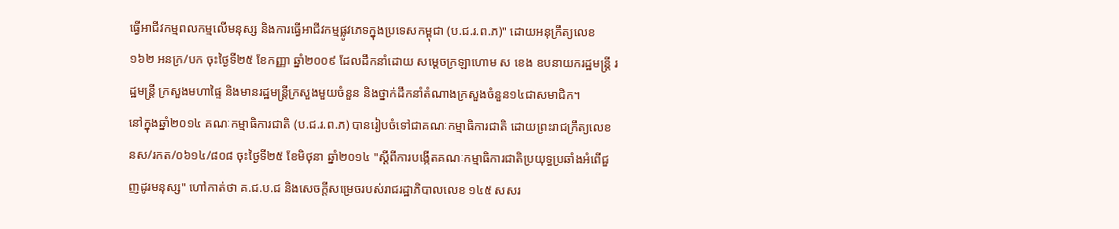ធ្វើអាជីវកម្មពលកម្មលើមនុស្ស និងការធ្វើអាជីវកម្មផ្លូវភេទក្នុងប្រទេសកម្ពុជា (ប.ជ.រ.ព.ភ)" ដោយអនុក្រឹត្យលេខ ១៦២ អនក្រ/បក ចុះថ្ងៃទី២៥ ខែកញ្ញា ឆ្នាំ២០០៩ ដែលដឹកនាំដោយ សមេ្តចក្រឡាហោម ស ខេង ឧបនាយករដ្ឋមន្រ្តី រដ្ឋមន្រ្តី ក្រសួងមហាផ្ទៃ និងមានរដ្ឋមន្រ្តីក្រសួងមួយចំនួន និងថ្នាក់ដឹកនាំតំណាងក្រសួងចំនួន១៤ជាសមាជិក។
នៅក្នុងឆ្នាំ២០១៤ គណៈកម្មាធិការជាតិ (ប.ជ.រ.ព.ភ) បានរៀបចំទៅជាគណៈកម្មាធិការជាតិ ដោយព្រះរាជក្រឹត្យលេខ នស/រកត/០៦១៤/៨០៨ ចុះថ្ងៃទី២៥ ខែមិថុនា ឆ្នាំ២០១៤ "ស្ដីពីការបង្កើតគណៈកម្មាធិការជាតិប្រយុទ្ធប្រឆាំងអំពើជួញដូរមនុស្ស" ហៅកាត់ថា គ.ជ.ប.ជ និងសេចក្ដីសម្រេចរបស់រាជរដ្ឋាភិបាលលេខ ១៤៥ សសរ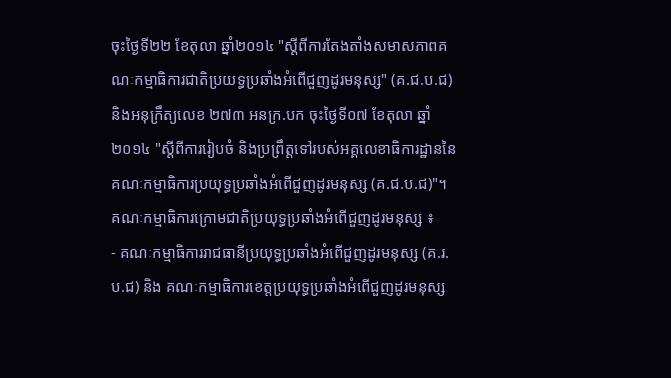ចុះថ្ងៃទី២២ ខែតុលា ឆ្នាំ២០១៤ "ស្ដីពីការតែងតាំងសមាសភាពគណៈកម្មាធិការជាតិប្រយទ្ធប្រឆាំងអំពើជួញដូរមនុស្ស" (គ.ជ.ប.ជ) និងអនុក្រឹត្យលេខ ២៧៣ អនក្រ.បក ចុះថ្ងៃទី០៧ ខែតុលា ឆ្នាំ២០១៤ "ស្ដីពីការរៀបចំ និងប្រព្រឹត្តទៅរបស់អគ្គលេខាធិការដ្ឋាននៃគណៈកម្មាធិការប្រយុទ្ធប្រឆាំងអំពើជួញដូរមនុស្ស (គ.ជ.ប.ជ)"។
គណៈកម្មាធិការក្រោមជាតិប្រយុទ្ធប្រឆាំងអំពើជួញដូរមនុស្ស ៖
- គណៈកម្មាធិការរាជធានីប្រយុទ្ធប្រឆាំងអំពើជួញដូរមនុស្ស (គ.រ.ប.ជ) និង គណៈកម្មាធិការខេត្តប្រយុទ្ធប្រឆាំងអំពើជួញដូរមនុស្ស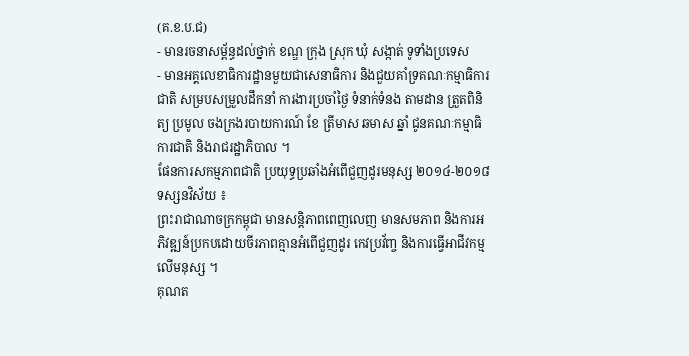(គ.ខ.ប.ជ)
- មានរចនាសម្ព័ន្ធដល់ថ្នាក់ ខណ្ឌ ក្រុង ស្រុក ឃុំ សង្កាត់ ទូទាំងប្រទេស
- មានអគ្គលេខាធិការដ្ឋានមួយជាសេនាធិការ និងជួយគាំទ្រគណៈកម្មាធិការជាតិ សម្របសម្រួលដឹកនាំ ការងារប្រចាំថ្ងៃ ទំនាក់ទំនង តាមដាន ត្រួតពិនិត្យ ប្រមូល ចងក្រងរបាយការណ៍ ខែ ត្រីមាស ឆមាស ឆ្នាំ ជូនគណៈកម្មាធិការជាតិ និងរាជរដ្ឋាភិបាល ។
ផែនការសកម្មភាពជាតិ ប្រយុទ្ធប្រឆាំងអំពើជួញដូរមនុស្ស ២០១៤-២០១៨
ទស្សនវិស័យ ៖
ព្រះរាជាណាចក្រកម្ពុជា មានសន្តិភាពពេញលេញ មានសមភាព និងការអភិវឌ្ឍន៍ប្រកបដោយចីរភាពគ្មានអំពើជួញដូរ កេវប្រវ័ញ្ច និងការធ្វើអាជីវកម្មលើមនុស្ស ។
គុណត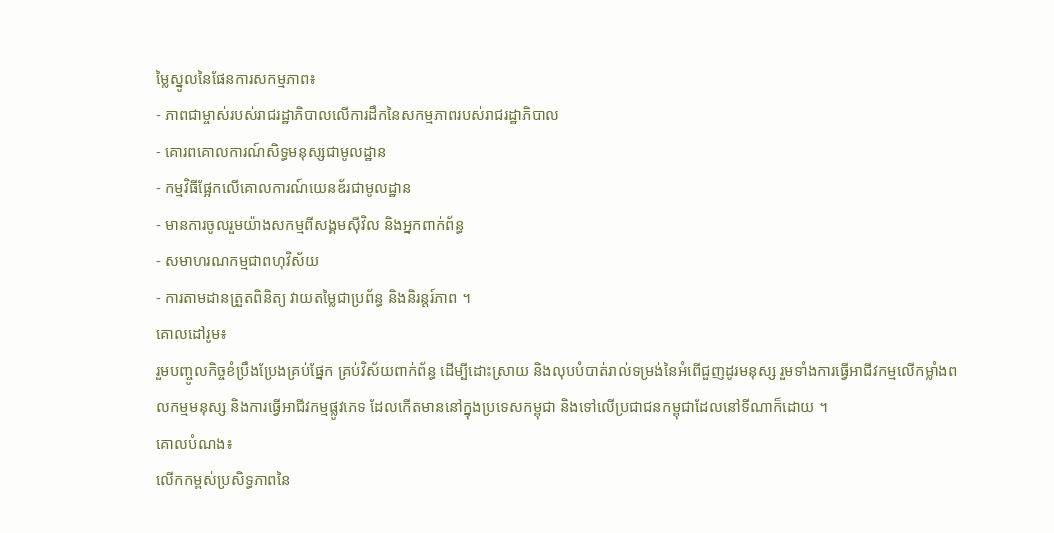ម្លៃស្នូលនៃផែនការសកម្មភាព៖
- ភាពជាម្ចាស់របស់រាជរដ្ឋាភិបាលលើការដឹកនៃសកម្មភាពរបស់រាជរដ្ឋាភិបាល
- គោរពគោលការណ៍សិទ្ធមនុស្សជាមូលដ្ឋាន
- កម្មវិធីផ្អែកលើគោលការណ៍យេនឌ័រជាមូលដ្ឋាន
- មានការចូលរួមយ៉ាងសកម្មពីសង្គមស៊ីវិល និងអ្នកពាក់ព័ន្ធ
- សមាហរណកម្មជាពហុវិស័យ
- ការតាមដានត្រួតពិនិត្យ វាយតម្លៃជាប្រព័ន្ធ និងនិរន្តរ៍ភាព ។
គោលដៅរូម៖
រួមបញ្ចូលកិច្ចខំប្រឹងប្រែងគ្រប់ផ្នែក គ្រប់វិស័យពាក់ព័ន្ធ ដើម្បីដោះស្រាយ និងលុបបំបាត់រាល់ទម្រង់នៃអំពើជួញដូរមនុស្ស រួមទាំងការធ្វើអាជីវកម្មលើកម្លាំងពលកម្មមនុស្ស និងការធ្វើអាជីវកម្មផ្លូវភេទ ដែលកើតមាននៅក្នុងប្រទេសកម្ពុជា និងទៅលើប្រជាជនកម្ពុជាដែលនៅទីណាក៏ដោយ ។
គោលបំណង៖
លើកកម្ពស់ប្រសិទ្ធភាពនៃ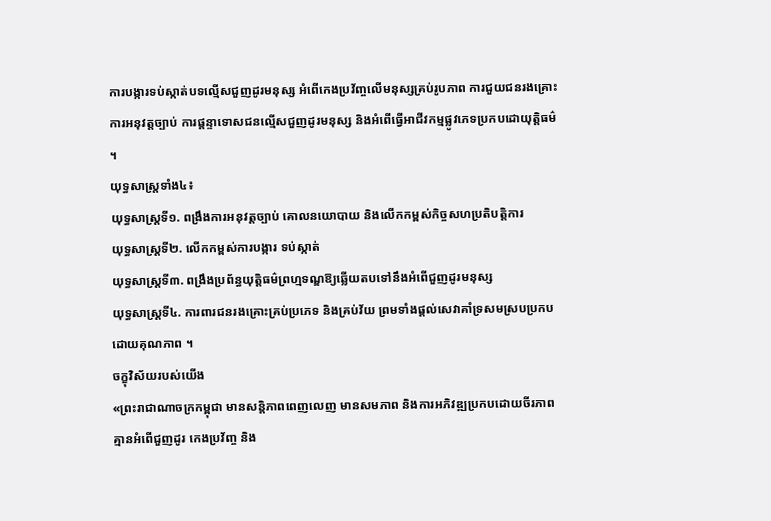ការបង្ការទប់ស្កាត់បទល្មើសជួញដូរមនុស្ស អំពើកេងប្រវ័ញ្ចលើមនុស្សគ្រប់រូបភាព ការជួយជនរងគ្រោះ ការអនុវត្តច្បាប់ ការផ្តន្ទាទោសជនល្មើសជួញដូរមនុស្ស និងអំពើធ្វើអាជីវកម្មផ្លូវភេទប្រកបដោយុត្តិធម៌ ។
យុទ្ធសាស្ត្រទាំង៤៖
យុទ្ធសាស្ត្រទី១. ពង្រឹងការអនុវត្តច្បាប់ គោលនយោបាយ និងលើកកម្ពស់កិច្ចសហប្រតិបត្តិការ
យុទ្ធសាស្ត្រទី២. លើកកម្ពស់ការបង្ការ ទប់ស្កាត់
យុទ្ធសាស្ត្រទី៣. ពង្រឹងប្រព័ន្ធយុត្តិធម៌ព្រហ្មទណ្ឌឱ្យឆ្លើយតបទៅនឹងអំពើជួញដូរមនុស្ស
យុទ្ធសាស្ត្រទី៤. ការពារជនរងគ្រោះគ្រប់ប្រភេទ និងគ្រប់វ័យ ព្រមទាំងផ្តល់សេវាគាំទ្រសមស្របប្រកបដោយគុណភាព ។
ចក្ខុវិស័យរបស់យើង
«ព្រះរាជាណាចក្រកម្ពុជា មានសន្តិភាពពេញលេញ មានសមភាព និងការអភិវឌ្ឍប្រកបដោយចីរភាព គ្មានអំពើជួញដូរ កេងប្រវ័ញ្ច និង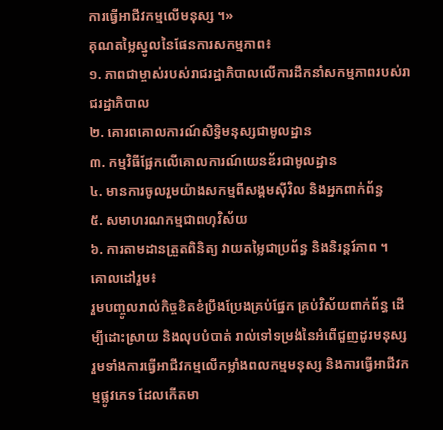ការធ្វើអាជីវកម្មលើមនុស្ស ។»
គុណតម្លៃស្នូលនៃផែនការសកម្មភាព៖
១. ភាពជាម្ចាស់របស់រាជរដ្ឋាភិបាលលើការដឹកនាំសកម្មភាពរបស់រាជរដ្ឋាភិបាល
២. គោរពគោលការណ៍សិទ្ធិមនុស្សជាមូលដ្ឋាន
៣. កម្មវិធីផ្អែកលើគោលការណ៍យេនឌ័រជាមូលដ្ឋាន
៤. មានការចូលរួមយ៉ាងសកម្មពីសង្គមស៊ីវិល និងអ្នកពាក់ព័ន្ធ
៥. សមាហរណកម្មជាពហុវិស័យ
៦. ការតាមដានត្រួតពិនិត្យ វាយតម្លៃជាប្រព័ន្ធ និងនិរន្តរ៍ភាព ។
គោលដៅរួម៖
រួមបញ្ចូលរាល់កិច្ចខិតខំប្រឹងប្រែងគ្រប់ផ្នែក គ្រប់វិស័យពាក់ព័ន្ធ ដើម្បីដោះស្រាយ និងលុបបំបាត់ រាល់ទៅទម្រង់នៃអំពើជួញដូរមនុស្ស រួមទាំងការធ្វើអាជីវកម្មលើកម្លាំងពលកម្មមនុស្ស និងការធ្វើអាជីវកម្មផ្លូវភេទ ដែលកើតមា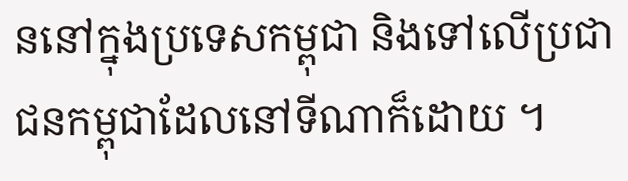ននៅក្នុងប្រទេសកម្ពុជា និងទៅលើប្រជាជនកម្ពុជាដែលនៅទីណាក៏ដោយ ។